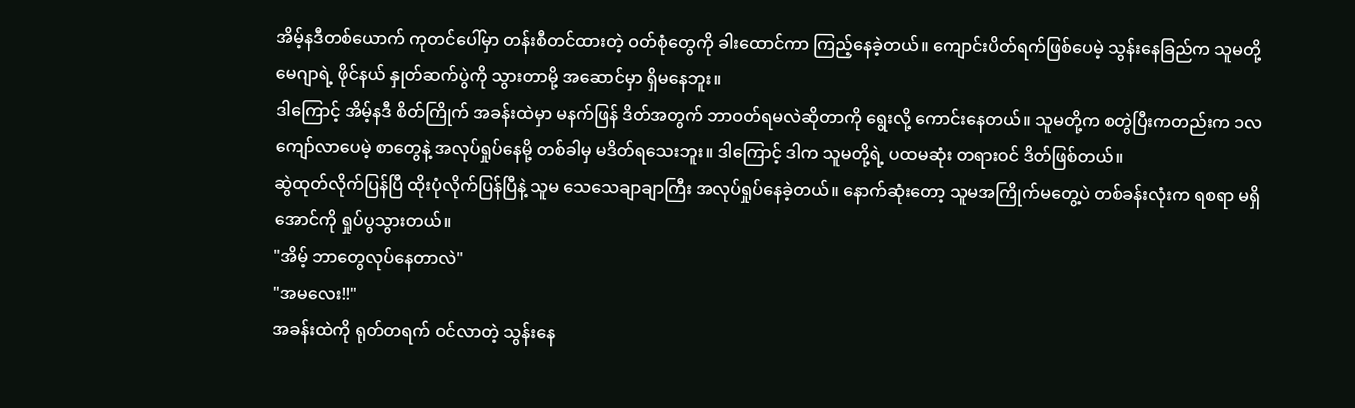အိမ့်နဒီတစ်ယောက် ကုတင်ပေါ်မှာ တန်းစီတင်ထားတဲ့ ဝတ်စုံတွေကို ခါးထောင်ကာ ကြည့်နေခဲ့တယ်။ ကျောင်းပိတ်ရက်ဖြစ်ပေမဲ့ သွန်းနေခြည်က သူမတို့ မေဂျာရဲ့ ဖိုင်နယ် နှုတ်ဆက်ပွဲကို သွားတာမို့ အဆောင်မှာ ရှိမနေဘူး။
ဒါကြောင့် အိမ့်နဒီ စိတ်ကြိုက် အခန်းထဲမှာ မနက်ဖြန် ဒိတ်အတွက် ဘာဝတ်ရမလဲဆိုတာကို ရွေးလို့ ကောင်းနေတယ်။ သူမတို့က စတွဲပြီးကတည်းက ၁လကျော်လာပေမဲ့ စာတွေနဲ့ အလုပ်ရှုပ်နေမို့ တစ်ခါမှ မဒိတ်ရသေးဘူး။ ဒါကြောင့် ဒါက သူမတို့ရဲ့ ပထမဆုံး တရားဝင် ဒိတ်ဖြစ်တယ်။
ဆွဲထုတ်လိုက်ပြန်ပြီ ထိုးပုံလိုက်ပြန်ပြီနဲ့ သူမ သေသေချာချာကြီး အလုပ်ရှုပ်နေခဲ့တယ်။ နောက်ဆုံးတော့ သူမအကြိုက်မတွေ့ပဲ တစ်ခန်းလုံးက ရစရာ မရှိအောင်ကို ရှုပ်ပွသွားတယ်။
"အိမ့် ဘာတွေလုပ်နေတာလဲ"
"အမလေး!!"
အခန်းထဲကို ရုတ်တရက် ဝင်လာတဲ့ သွန်းနေ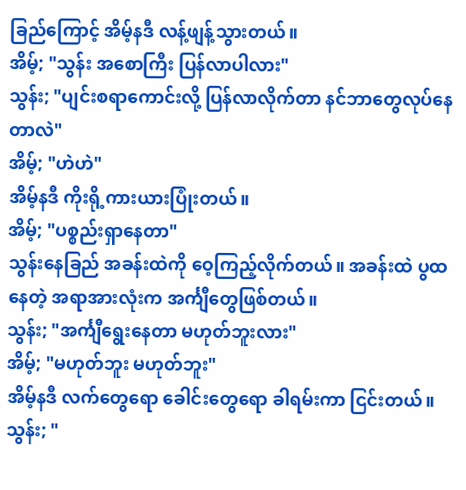ခြည်ကြောင့် အိမ့်နဒီ လန့်ဖျန့်သွားတယ်။
အိမ့်; "သွန်း အစောကြီး ပြန်လာပါလား"
သွန်း; "ပျင်းစရာကောင်းလို့ ပြန်လာလိုက်တာ နင်ဘာတွေလုပ်နေတာလဲ"
အိမ့်; "ဟဲဟဲ"
အိမ့်နဒီ ကိုးရို့ကားယားပြုံးတယ်။
အိမ့်; "ပစ္စည်းရှာနေတာ"
သွန်းနေခြည် အခန်းထဲကို ဝေ့ကြည့်လိုက်တယ်။ အခန်းထဲ ပွထနေတဲ့ အရာအားလုံးက အင်္ကျီတွေဖြစ်တယ်။
သွန်း; "အင်္ကျီရွေးနေတာ မဟုတ်ဘူးလား"
အိမ့်; "မဟုတ်ဘူး မဟုတ်ဘူး"
အိမ့်နဒီ လက်တွေရော ခေါင်းတွေရော ခါရမ်းကာ ငြင်းတယ်။
သွန်း; "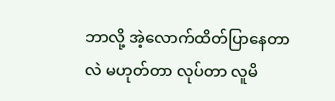ဘာလို့ အဲ့လောက်ထိတ်ပြာနေတာလဲ မဟုတ်တာ လုပ်တာ လူမိ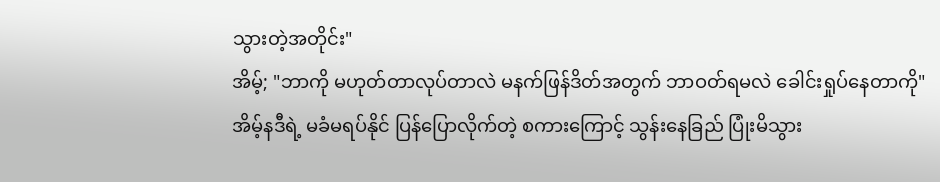သွားတဲ့အတိုင်း"
အိမ့်; "ဘာကို မဟုတ်တာလုပ်တာလဲ မနက်ဖြန်ဒိတ်အတွက် ဘာဝတ်ရမလဲ ခေါင်းရှုပ်နေတာကို"
အိမ့်နဒီရဲ့ မခံမရပ်နိုင် ပြန်ပြောလိုက်တဲ့ စကားကြောင့် သွန်းနေခြည် ပြုံးမိသွား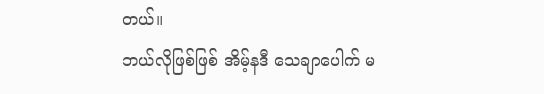တယ်။
ဘယ်လိုဖြစ်ဖြစ် အိမ့်နဒီ သေချာပေါက် မ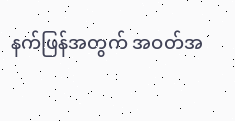နက်ဖြန်အတွက် အဝတ်အ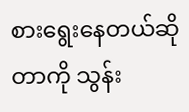စားရွေးနေတယ်ဆိုတာကို သွန်း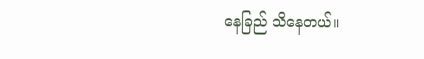နေခြည် သိနေတယ်။